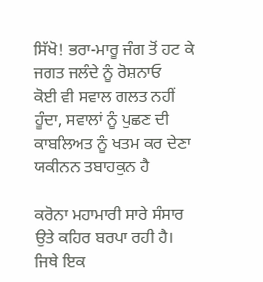ਸਿੱਖੋ! ਭਰਾ-ਮਾਰੂ ਜੰਗ ਤੋਂ ਹਟ ਕੇ ਜਗਤ ਜਲੰਦੇ ਨੂੰ ਰੋਸ਼ਨਾਓ
ਕੋਈ ਵੀ ਸਵਾਲ ਗਲਤ ਨਹੀਂ ਹੂੰਦਾ, ਸਵਾਲਾਂ ਨੂੰ ਪੁਛਣ ਦੀ ਕਾਬਲਿਅਤ ਨੂੰ ਖਤਮ ਕਰ ਦੇਣਾ ਯਕੀਨਨ ਤਬਾਹਕੁਨ ਹੈ

ਕਰੋਨਾ ਮਹਾਮਾਰੀ ਸਾਰੇ ਸੰਸਾਰ ਉਤੇ ਕਹਿਰ ਬਰਪਾ ਰਹੀ ਹੈ। ਜਿਥੇ ਇਕ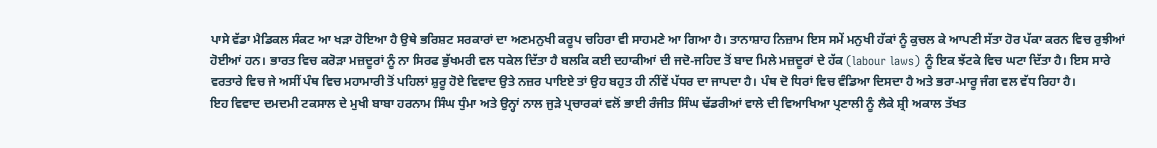ਪਾਸੇ ਵੱਡਾ ਮੈਡਿਕਲ ਸੰਕਟ ਆ ਖੜਾ ਹੋਇਆ ਹੈ ਉਥੇ ਭਰਿਸ਼ਟ ਸਰਕਾਰਾਂ ਦਾ ਅਣਮਨੁਖੀ ਕਰੂਪ ਚਹਿਰਾ ਵੀ ਸਾਹਮਣੇ ਆ ਗਿਆ ਹੈ। ਤਾਨਾਸ਼ਾਹ ਨਿਜ਼ਾਮ ਇਸ ਸਮੇਂ ਮਨੁਖੀ ਹੱਕਾਂ ਨੂੰ ਕੁਚਲ ਕੇ ਆਪਣੀ ਸੱਤਾ ਹੋਰ ਪੱਕਾ ਕਰਨ ਵਿਚ ਰੁਝੀਆਂ ਹੋਈਆਂ ਹਨ। ਭਾਰਤ ਵਿਚ ਕਰੋੜਾ ਮਜ਼ਦੂਰਾਂ ਨੂੰ ਨਾ ਸਿਰਫ ਭੁੱਖਮਰੀ ਵਲ ਧਕੇਲ ਦਿੱਤਾ ਹੈ ਬਲਕਿ ਕਈ ਦਹਾਕੀਆਂ ਦੀ ਜਦੋ-ਜਹਿਦ ਤੋਂ ਬਾਦ ਮਿਲੇ ਮਜ਼ਦੂਰਾਂ ਦੇ ਹੱਕ (labour laws) ਨੂੰ ਇਕ ਝੱਟਕੇ ਵਿਚ ਘਟਾ ਦਿੱਤਾ ਹੈ। ਇਸ ਸਾਰੇ ਵਰਤਾਰੇ ਵਿਚ ਜੇ ਅਸੀਂ ਪੰਥ ਵਿਚ ਮਹਾਮਾਰੀ ਤੋਂ ਪਹਿਲਾਂ ਸ਼ੁਰੂ ਹੋਏ ਵਿਵਾਦ ਉਤੇ ਨਜ਼ਰ ਪਾਇਏ ਤਾਂ ਉਹ ਬਹੁਤ ਹੀ ਨੀਂਵੇਂ ਪੱਧਰ ਦਾ ਜਾਪਦਾ ਹੈ। ਪੰਥ ਦੋ ਧਿਰਾਂ ਵਿਚ ਵੰਡਿਆ ਦਿਸਦਾ ਹੈ ਅਤੇ ਭਰਾ-ਮਾਰੂ ਜੰਗ ਵਲ ਵੱਧ ਰਿਹਾ ਹੈ।
ਇਹ ਵਿਵਾਦ ਦਮਦਮੀ ਟਕਸਾਲ ਦੇ ਮੁਖੀ ਬਾਬਾ ਹਰਨਾਮ ਸਿੰਘ ਧੁੰਮਾ ਅਤੇ ਉਨ੍ਹਾਂ ਨਾਲ ਜੁੜੇ ਪ੍ਰਚਾਰਕਾਂ ਵਲੋਂ ਭਾਈ ਰੰਜੀਤ ਸਿੰਘ ਢੱਡਰੀਆਂ ਵਾਲੇ ਦੀ ਵਿਆਖਿਆ ਪ੍ਰਣਾਲੀ ਨੂੰ ਲੈਕੇ ਸ਼੍ਰੀ ਅਕਾਲ ਤੱਖਤ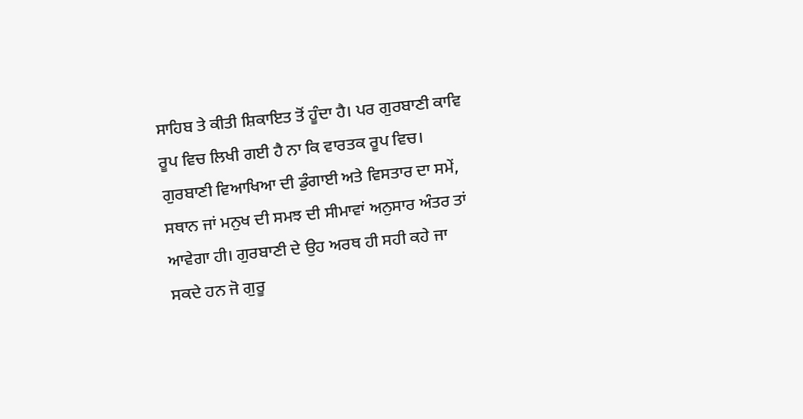ਸਾਹਿਬ ਤੇ ਕੀਤੀ ਸ਼ਿਕਾਇਤ ਤੋਂ ਹੂੰਦਾ ਹੈ। ਪਰ ਗੁਰਬਾਣੀ ਕਾਵਿ ਰੂਪ ਵਿਚ ਲਿਖੀ ਗਈ ਹੈ ਨਾ ਕਿ ਵਾਰਤਕ ਰੂਪ ਵਿਚ। ਗੁਰਬਾਣੀ ਵਿਆਖਿਆ ਦੀ ਡੁੰਗਾਈ ਅਤੇ ਵਿਸਤਾਰ ਦਾ ਸਮੇਂ, ਸਥਾਨ ਜਾਂ ਮਨੁਖ ਦੀ ਸਮਝ ਦੀ ਸੀਮਾਵਾਂ ਅਨੁਸਾਰ ਅੰਤਰ ਤਾਂ ਆਵੇਗਾ ਹੀ। ਗੁਰਬਾਣੀ ਦੇ ਉਹ ਅਰਥ ਹੀ ਸਹੀ ਕਹੇ ਜਾ ਸਕਦੇ ਹਨ ਜੋ ਗੁਰੂ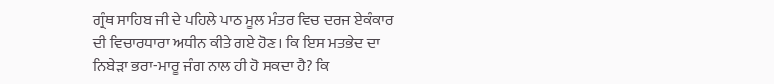ਗ੍ਰੰਥ ਸਾਹਿਬ ਜੀ ਦੇ ਪਹਿਲੇ ਪਾਠ ਮੂਲ ਮੰਤਰ ਵਿਚ ਦਰਜ ਏਕੰਕਾਰ ਦੀ ਵਿਚਾਰਧਾਰਾ ਅਧੀਨ ਕੀਤੇ ਗਏ ਹੋਣ। ਕਿ ਇਸ ਮਤਭੇਦ ਦਾ ਨਿਬੇੜਾ ਭਰਾ-ਮਾਰੂ ਜੰਗ ਨਾਲ ਹੀ ਹੋ ਸਕਦਾ ਹੈ? ਕਿ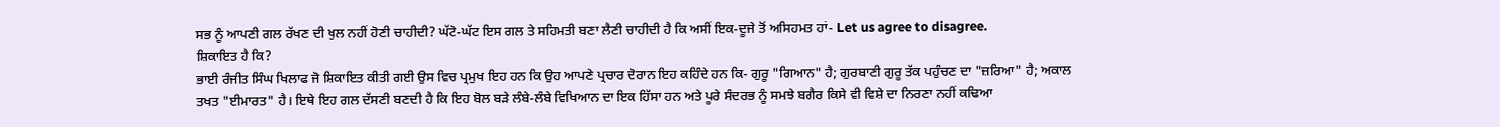ਸਭ ਨੂੰ ਆਪਣੀ ਗਲ ਰੱਖਣ ਦੀ ਖੁਲ ਨਹੀਂ ਹੋਣੀ ਚਾਹੀਦੀ? ਘੱਟੋ-ਘੱਟ ਇਸ ਗਲ ਤੇ ਸਹਿਮਤੀ ਬਣਾ ਲੈਣੀ ਚਾਹੀਦੀ ਹੈ ਕਿ ਅਸੀਂ ਇਕ-ਦੂਜੇ ਤੋਂ ਅਸਿਹਮਤ ਹਾਂ- Let us agree to disagree.
ਸ਼ਿਕਾਇਤ ਹੈ ਕਿ?
ਭਾਈ ਰੰਜੀਤ ਸਿੰਘ ਖਿਲਾਫ ਜੋ ਸ਼ਿਕਾਇਤ ਕੀਤੀ ਗਈ ਉਸ ਵਿਚ ਪ੍ਰਮੁਖ ਇਹ ਹਨ ਕਿ ਉਹ ਆਪਣੇ ਪ੍ਰਚਾਰ ਦੋਰਾਨ ਇਹ ਕਹਿੰਦੇ ਹਨ ਕਿ- ਗੁਰੂ "ਗਿਆਨ" ਹੈ; ਗੁਰਬਾਣੀ ਗੁਰੂ ਤੱਕ ਪਹੁੰਚਣ ਦਾ "ਜ਼ਰਿਆ" ਹੈ; ਅਕਾਲ ਤਖਤ "ਈਮਾਰਤ" ਹੈ। ਇਥੇ ਇਹ ਗਲ ਦੱਸਣੀ ਬਣਦੀ ਹੈ ਕਿ ਇਹ ਬੋਲ ਬੜੇ ਲੰਬੇ-ਲੰਬੇ ਵਿਖਿਆਨ ਦਾ ਇਕ ਹਿੱਸਾ ਹਨ ਅਤੇ ਪੂਰੇ ਸੰਦਰਭ ਨੂੰ ਸਮਝੇ ਬਗੈਰ ਕਿਸੇ ਵੀ ਵਿਸ਼ੇ ਦਾ ਨਿਰਣਾ ਨਹੀਂ ਕਢਿਆ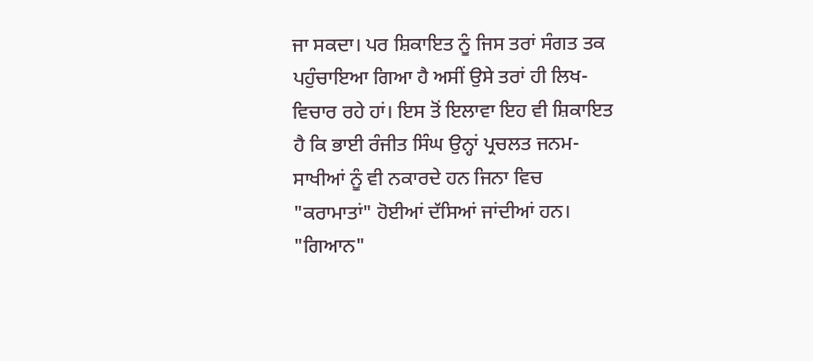ਜਾ ਸਕਦਾ। ਪਰ ਸ਼ਿਕਾਇਤ ਨੂੰ ਜਿਸ ਤਰਾਂ ਸੰਗਤ ਤਕ ਪਹੁੰਚਾਇਆ ਗਿਆ ਹੈ ਅਸੀਂ ਉਸੇ ਤਰਾਂ ਹੀ ਲਿਖ-ਵਿਚਾਰ ਰਹੇ ਹਾਂ। ਇਸ ਤੋਂ ਇਲਾਵਾ ਇਹ ਵੀ ਸ਼ਿਕਾਇਤ ਹੈ ਕਿ ਭਾਈ ਰੰਜੀਤ ਸਿੰਘ ਉਨ੍ਹਾਂ ਪ੍ਰਚਲਤ ਜਨਮ-ਸਾਖੀਆਂ ਨੂੰ ਵੀ ਨਕਾਰਦੇ ਹਨ ਜਿਨਾ ਵਿਚ "ਕਰਾਮਾਤਾਂ" ਹੋਈਆਂ ਦੱਸਿਆਂ ਜਾਂਦੀਆਂ ਹਨ।
"ਗਿਆਨ"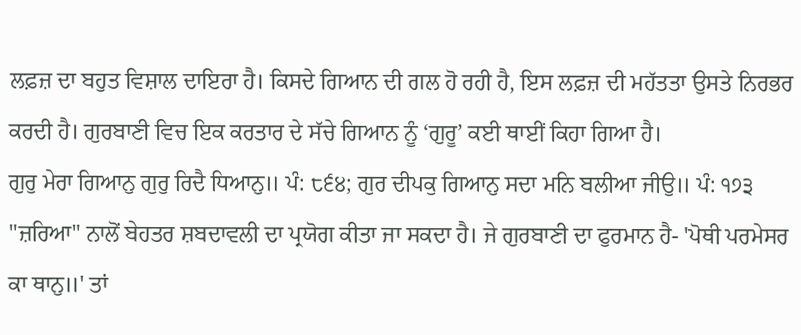ਲਫ਼ਜ਼ ਦਾ ਬਹੁਤ ਵਿਸ਼ਾਲ ਦਾਇਰਾ ਹੈ। ਕਿਸਦੇ ਗਿਆਨ ਦੀ ਗਲ ਹੋ ਰਹੀ ਹੈ, ਇਸ ਲਫ਼ਜ਼ ਦੀ ਮਹੱਤਤਾ ਉਸਤੇ ਨਿਰਭਰ ਕਰਦੀ ਹੈ। ਗੁਰਬਾਣੀ ਵਿਚ ਇਕ ਕਰਤਾਰ ਦੇ ਸੱਚੇ ਗਿਆਨ ਨੂੰ ‘ਗੁਰੂ’ ਕਈ ਥਾਈਂ ਕਿਹਾ ਗਿਆ ਹੈ।
ਗੁਰੁ ਮੇਰਾ ਗਿਆਨੁ ਗੁਰੁ ਰਿਦੈ ਧਿਆਨੁ॥ ਪੰ: ੮੬੪; ਗੁਰ ਦੀਪਕੁ ਗਿਆਨੁ ਸਦਾ ਮਨਿ ਬਲੀਆ ਜੀਉ॥ ਪੰ: ੧੭੩
"ਜ਼ਰਿਆ" ਨਾਲੋਂ ਬੇਹਤਰ ਸ਼ਬਦਾਵਲੀ ਦਾ ਪ੍ਰਯੋਗ ਕੀਤਾ ਜਾ ਸਕਦਾ ਹੈ। ਜੇ ਗੁਰਬਾਣੀ ਦਾ ਫੁਰਮਾਨ ਹੈ- 'ਪੋਥੀ ਪਰਮੇਸਰ ਕਾ ਥਾਨੁ॥' ਤਾਂ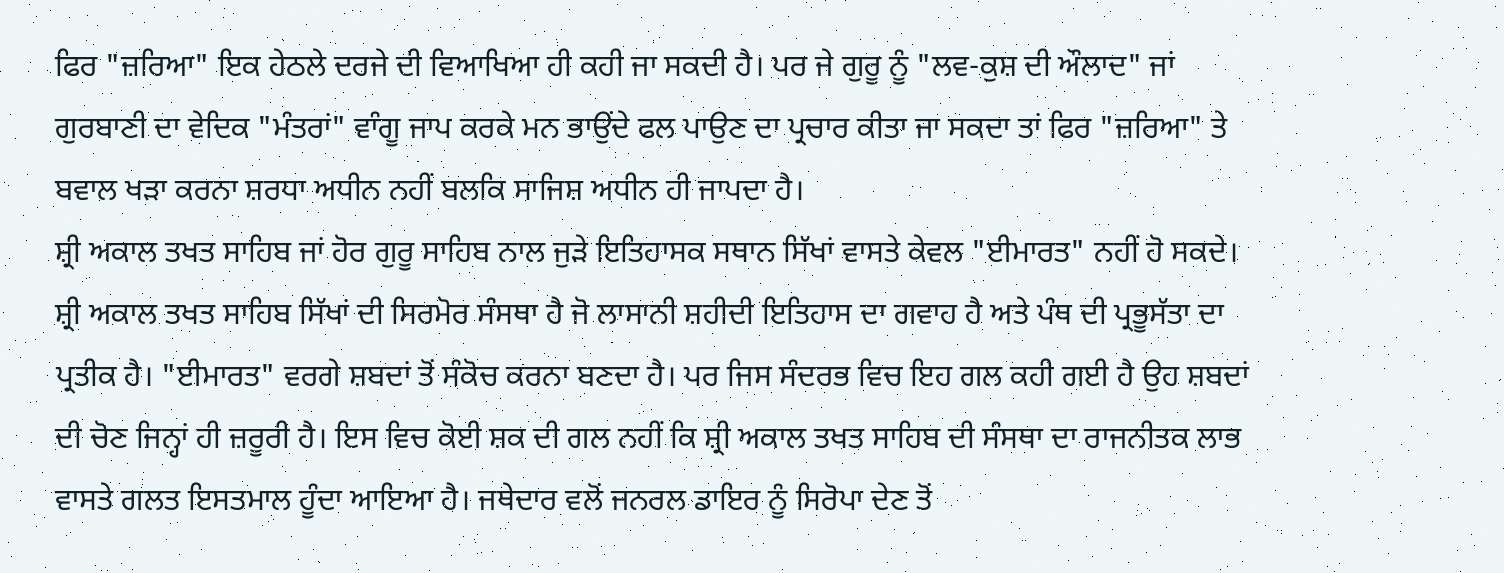ਫਿਰ "ਜ਼ਰਿਆ" ਇਕ ਹੇਠਲੇ ਦਰਜੇ ਦੀ ਵਿਆਖਿਆ ਹੀ ਕਹੀ ਜਾ ਸਕਦੀ ਹੈ। ਪਰ ਜੇ ਗੁਰੂ ਨੂੰ "ਲਵ-ਕੁਸ਼ ਦੀ ਔਲਾਦ" ਜਾਂ ਗੁਰਬਾਣੀ ਦਾ ਵੇਦਿਕ "ਮੰਤਰਾਂ" ਵਾੰਗੂ ਜਾਪ ਕਰਕੇ ਮਨ ਭਾਉਂਦੇ ਫਲ ਪਾਉਣ ਦਾ ਪ੍ਰਚਾਰ ਕੀਤਾ ਜਾ ਸਕਦਾ ਤਾਂ ਫਿਰ "ਜ਼ਰਿਆ" ਤੇ ਬਵਾਲ ਖੜਾ ਕਰਨਾ ਸ਼ਰਧਾ ਅਧੀਨ ਨਹੀਂ ਬਲਕਿ ਸਾਜਿਸ਼ ਅਧੀਨ ਹੀ ਜਾਪਦਾ ਹੈ।
ਸ਼੍ਰੀ ਅਕਾਲ ਤਖਤ ਸਾਹਿਬ ਜਾਂ ਹੋਰ ਗੁਰੂ ਸਾਹਿਬ ਨਾਲ ਜੁੜੇ ਇਤਿਹਾਸਕ ਸਥਾਨ ਸਿੱਖਾਂ ਵਾਸਤੇ ਕੇਵਲ "ਈਮਾਰਤ" ਨਹੀਂ ਹੋ ਸਕਦੇ। ਸ਼੍ਰੀ ਅਕਾਲ ਤਖਤ ਸਾਹਿਬ ਸਿੱਖਾਂ ਦੀ ਸਿਰਮੋਰ ਸੰਸਥਾ ਹੈ ਜੋ ਲਾਸਾਨੀ ਸ਼ਹੀਦੀ ਇਤਿਹਾਸ ਦਾ ਗਵਾਹ ਹੈ ਅਤੇ ਪੰਥ ਦੀ ਪ੍ਰਭੂਸੱਤਾ ਦਾ ਪ੍ਰਤੀਕ ਹੈ। "ਈਮਾਰਤ" ਵਰਗੇ ਸ਼ਬਦਾਂ ਤੋਂ ਸੰਕੋਚ ਕਰਨਾ ਬਣਦਾ ਹੈ। ਪਰ ਜਿਸ ਸੰਦਰਭ ਵਿਚ ਇਹ ਗਲ ਕਹੀ ਗਈ ਹੈ ਉਹ ਸ਼ਬਦਾਂ ਦੀ ਚੋਣ ਜਿਨ੍ਹਾਂ ਹੀ ਜ਼ਰੂਰੀ ਹੈ। ਇਸ ਵਿਚ ਕੋਈ ਸ਼ਕ ਦੀ ਗਲ ਨਹੀਂ ਕਿ ਸ਼੍ਰੀ ਅਕਾਲ ਤਖਤ ਸਾਹਿਬ ਦੀ ਸੰਸਥਾ ਦਾ ਰਾਜਨੀਤਕ ਲਾਭ ਵਾਸਤੇ ਗਲਤ ਇਸਤਮਾਲ ਹੂੰਦਾ ਆਇਆ ਹੈ। ਜਥੇਦਾਰ ਵਲੋਂ ਜਨਰਲ ਡਾਇਰ ਨੂੰ ਸਿਰੋਪਾ ਦੇਣ ਤੋਂ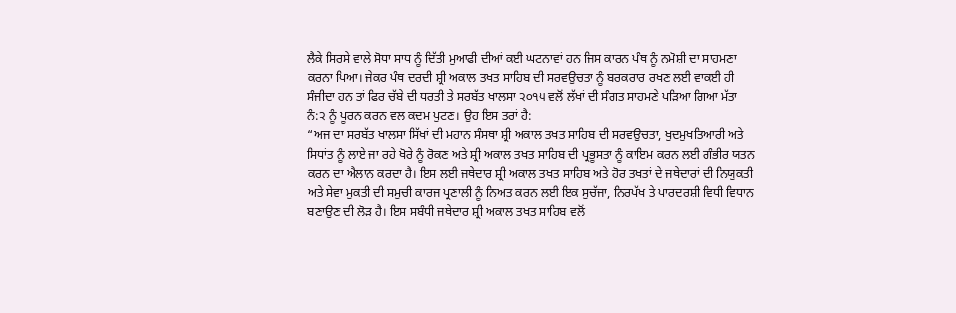ਲੈਕੇ ਸਿਰਸੇ ਵਾਲੇ ਸੋਧਾ ਸਾਧ ਨੂੰ ਦਿੱਤੀ ਮੁਆਫੀ ਦੀਆਂ ਕਈ ਘਟਨਾਵਾਂ ਹਨ ਜਿਸ ਕਾਰਨ ਪੰਥ ਨੂੰ ਨਮੋਸ਼ੀ ਦਾ ਸਾਹਮਣਾ ਕਰਨਾ ਪਿਆ। ਜੇਕਰ ਪੰਥ ਦਰਦੀ ਸ਼੍ਰੀ ਅਕਾਲ ਤਖਤ ਸਾਹਿਬ ਦੀ ਸਰਵਉਚਤਾ ਨੂੰ ਬਰਕਰਾਰ ਰਖਣ ਲਈ ਵਾਕਈ ਹੀ ਸੰਜੀਦਾ ਹਨ ਤਾਂ ਫਿਰ ਚੱਬੇ ਦੀ ਧਰਤੀ ਤੇ ਸਰਬੱਤ ਖਾਲਸਾ ੨੦੧੫ ਵਲੋਂ ਲੱਖਾਂ ਦੀ ਸੰਗਤ ਸਾਹਮਣੇ ਪੜਿਆ ਗਿਆ ਮੱਤਾ ਨੰ:੨ ਨੂੰ ਪੂਰਨ ਕਰਨ ਵਲ ਕਦਮ ਪੁਟਣ। ਉਹ ਇਸ ਤਰਾਂ ਹੈ:
“ਅਜ ਦਾ ਸਰਬੱਤ ਖਾਲਸਾ ਸਿੱਖਾਂ ਦੀ ਮਹਾਨ ਸੰਸਥਾ ਸ਼੍ਰੀ ਅਕਾਲ ਤਖਤ ਸਾਹਿਬ ਦੀ ਸਰਵਉਚਤਾ, ਖੁਦਮੁਖਤਿਆਰੀ ਅਤੇ ਸਿਧਾਂਤ ਨੂੰ ਲਾਏ ਜਾ ਰਹੇ ਖੋਰੇ ਨੂੰ ਰੋਕਣ ਅਤੇ ਸ਼੍ਰੀ ਅਕਾਲ ਤਖਤ ਸਾਹਿਬ ਦੀ ਪ੍ਰਭੂਸਤਾ ਨੂੰ ਕਾਇਮ ਕਰਨ ਲਈ ਗੰਭੀਰ ਯਤਨ ਕਰਨ ਦਾ ਐਲਾਨ ਕਰਦਾ ਹੈ। ਇਸ ਲਈ ਜਥੇਦਾਰ ਸ਼੍ਰੀ ਅਕਾਲ ਤਖਤ ਸਾਹਿਬ ਅਤੇ ਹੋਰ ਤਖਤਾਂ ਦੇ ਜਥੇਦਾਰਾਂ ਦੀ ਨਿਯੁਕਤੀ ਅਤੇ ਸੇਵਾ ਮੁਕਤੀ ਦੀ ਸਮੁਚੀ ਕਾਰਜ ਪ੍ਰਣਾਲੀ ਨੂੰ ਨਿਅਤ ਕਰਨ ਲਈ ਇਕ ਸੁਚੱਜਾ, ਨਿਰਪੱਖ ਤੇ ਪਾਰਦਰਸ਼ੀ ਵਿਧੀ ਵਿਧਾਨ ਬਣਾਉਣ ਦੀ ਲੋੜ ਹੈ। ਇਸ ਸਬੰਧੀ ਜਥੇਦਾਰ ਸ਼੍ਰੀ ਅਕਾਲ ਤਖਤ ਸਾਹਿਬ ਵਲੋਂ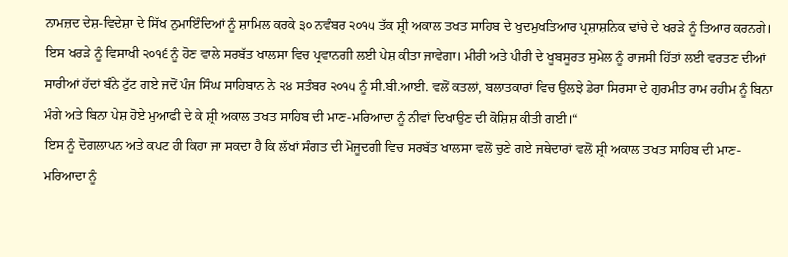ਨਾਮਜ਼ਦ ਦੇਸ਼-ਵਿਦੇਸ਼ਾ ਦੇ ਸਿੱਖ ਨੁਮਾਇੰਦਿਆਂ ਨੂੰ ਸ਼ਾਮਿਲ ਕਰਕੇ ੩੦ ਨਵੰਬਰ ੨੦੧੫ ਤੱਕ ਸ਼੍ਰੀ ਅਕਾਲ ਤਖਤ ਸਾਹਿਬ ਦੇ ਖੁਦਮੁਖਤਿਆਰ ਪ੍ਰਸ਼ਾਸ਼ਨਿਕ ਢਾਂਚੇ ਦੇ ਖਰੜੇ ਨੂੰ ਤਿਆਰ ਕਰਨਗੇ। ਇਸ ਖਰੜੇ ਨੂੰ ਵਿਸਾਖੀ ੨੦੧੬ ਨੂੰ ਹੋਣ ਵਾਲੇ ਸਰਬੱਤ ਖਾਲਸਾ ਵਿਚ ਪ੍ਰਵਾਨਗੀ ਲਈ ਪੇਸ਼ ਕੀਤਾ ਜਾਵੇਗਾ। ਮੀਰੀ ਅਤੇ ਪੀਰੀ ਦੇ ਖੂਬਸੂਰਤ ਸੁਮੇਲ ਨੂੰ ਰਾਜਸੀ ਹਿੱਤਾਂ ਲਈ ਵਰਤਣ ਦੀਆਂ ਸਾਰੀਆਂ ਹੱਦਾਂ ਬੰਨੇ ਟੁੱਟ ਗਏ ਜਦੋਂ ਪੰਜ ਸਿੰਘ ਸਾਹਿਬਾਨ ਨੇ ੨੪ ਸਤੰਬਰ ੨੦੧੫ ਨੂੰ ਸੀ.ਬੀ.ਆਈ. ਵਲੋਂ ਕਤਲਾਂ, ਬਲਾਤਕਾਰਾਂ ਵਿਚ ਉਲਝੇ ਡੇਰਾ ਸਿਰਸਾ ਦੇ ਗੁਰਮੀਤ ਰਾਮ ਰਹੀਮ ਨੂੰ ਬਿਨਾ ਮੰਗੇ ਅਤੇ ਬਿਨਾ ਪੇਸ਼ ਹੋਏ ਮੁਆਫੀ ਦੇ ਕੇ ਸ਼੍ਰੀ ਅਕਾਲ ਤਖਤ ਸਾਹਿਬ ਦੀ ਮਾਣ-ਮਰਿਆਦਾ ਨੂੰ ਨੀਵਾਂ ਦਿਖਾਉਣ ਦੀ ਕੋਸ਼ਿਸ਼ ਕੀਤੀ ਗਈ।“
ਇਸ ਨੂੰ ਦੋਗਲਾਪਨ ਅਤੇ ਕਪਟ ਹੀ ਕਿਹਾ ਜਾ ਸਕਦਾ ਹੈ ਕਿ ਲੱਖਾਂ ਸੰਗਤ ਦੀ ਮੋਜੂਦਗੀ ਵਿਚ ਸਰਬੱਤ ਖਾਲਸਾ ਵਲੋਂ ਚੁਣੇ ਗਏ ਜਥੇਦਾਰਾਂ ਵਲੋਂ ਸ਼੍ਰੀ ਅਕਾਲ ਤਖਤ ਸਾਹਿਬ ਦੀ ਮਾਣ-ਮਰਿਆਦਾ ਨੂੰ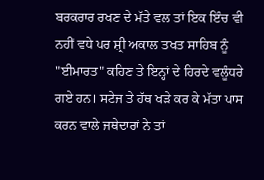ਬਰਕਰਾਰ ਰਖਣ ਦੇ ਮੱਤੇ ਵਲ ਤਾਂ ਇਕ ਇੰਚ ਵੀ ਨਹੀਂ ਵਧੇ ਪਰ ਸ਼੍ਰੀ ਅਕਾਲ ਤਖਤ ਸਾਹਿਬ ਨੂੰ "ਈਮਾਰਤ" ਕਹਿਣ ਤੇ ਇਨ੍ਹਾਂ ਦੇ ਹਿਰਦੇ ਵਲੂੰਧਰੇ ਗਏ ਹਨ। ਸਟੇਜ ਤੇ ਹੱਥ ਖੜੇ ਕਰ ਕੇ ਮੱਤਾ ਪਾਸ ਕਰਨ ਵਾਲੇ ਜਥੇਦਾਰਾਂ ਨੇ ਤਾਂ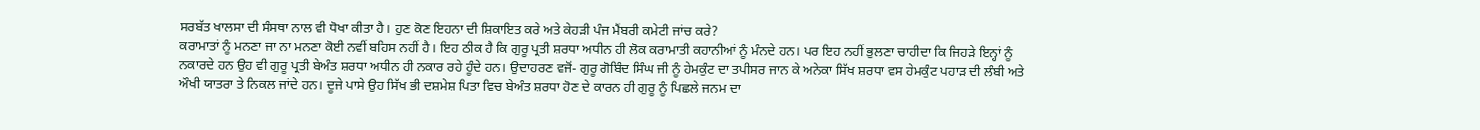ਸਰਬੱਤ ਖਾਲਸਾ ਦੀ ਸੰਸਥਾ ਨਾਲ ਵੀ ਧੋਖਾ ਕੀਤਾ ਹੈ। ਹੁਣ ਕੋਣ ਇਹਨਾ ਦੀ ਸ਼ਿਕਾਇਤ ਕਰੇ ਅਤੇ ਕੇਹੜੀ ਪੰਜ ਮੈਂਬਰੀ ਕਮੇਟੀ ਜਾਂਚ ਕਰੇ?
ਕਰਾਮਾਤਾਂ ਨੂੰ ਮਨਣਾ ਜਾ ਨਾ ਮਨਣਾ ਕੋਈ ਨਵੀਂ ਬਹਿਸ ਨਹੀਂ ਹੈ। ਇਹ ਠੀਕ ਹੈ ਕਿ ਗੁਰੂ ਪ੍ਰਤੀ ਸ਼ਰਧਾ ਅਧੀਨ ਹੀ ਲੋਕ ਕਰਾਮਾਤੀ ਕਹਾਨੀਆਂ ਨੂੰ ਮੰਨਦੇ ਹਨ। ਪਰ ਇਹ ਨਹੀਂ ਭੁਲਣਾ ਚਾਹੀਦਾ ਕਿ ਜਿਹੜੇ ਇਨ੍ਹਾਂ ਨੂੰ ਨਕਾਰਦੇ ਹਨ ਉਹ ਵੀ ਗੁਰੂ ਪ੍ਰਤੀ ਬੇਅੰਤ ਸ਼ਰਧਾ ਅਧੀਨ ਹੀ ਨਕਾਰ ਰਹੇ ਹੂੰਦੇ ਹਨ। ਉਦਾਹਰਣ ਵਜੋਂ- ਗੁਰੂ ਗੋਬਿੰਦ ਸਿੰਘ ਜੀ ਨੂੰ ਹੇਮਕੁੰਟ ਦਾ ਤਪੀਸਰ ਜਾਨ ਕੇ ਅਨੇਕਾ ਸਿੱਖ ਸ਼ਰਧਾ ਵਸ ਹੇਮਕੁੰਟ ਪਹਾੜ ਦੀ ਲੰਬੀ ਅਤੇ ਔਖੀ ਯਾਤਰਾ ਤੇ ਨਿਕਲ ਜਾਂਦੇ ਹਨ। ਦੂਜੇ ਪਾਸੇ ਉਹ ਸਿੱਖ ਭੀ ਦਸ਼ਮੇਸ਼ ਪਿਤਾ ਵਿਚ ਬੇਅੰਤ ਸ਼ਰਧਾ ਹੋਣ ਦੇ ਕਾਰਨ ਹੀ ਗੁਰੂ ਨੂੰ ਪਿਛਲੇ ਜਨਮ ਦਾ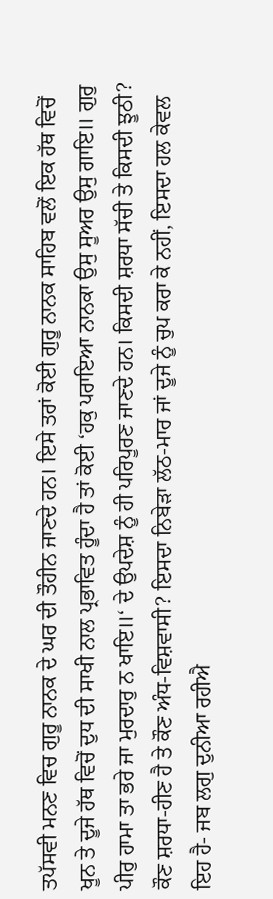ਤਪੱਸਵੀ ਮਨਣ ਵਿਚ ਗੁਰੂ ਨਾਨਕ ਦੇ ਘਰ ਦੀ ਤੌਹੀਨ ਜਾਣਦੇ ਹਨ। ਇਸੇ ਤਰਾਂ ਕੋਈ ਗੁਰੂ ਨਾਨਕ ਸਾਹਿਬ ਵਲੋਂ ਇਕ ਹੱਥ ਵਿਚੋਂ ਖੂਨ ਤੇ ਦੂਜੇ ਹੱਥ ਵਿਚੋਂ ਦੁਧ ਦੀ ਸਾਖੀ ਨਾਲ ਪ੍ਰਭਾਵਿਤ ਹੂੰਦਾ ਹੈ ਤਾਂ ਕੋਈ ‘ਹਕੁ ਪਰਾਇਆ ਨਾਨਕਾ ਉਸੁ ਸੂਅਰ ਉਸੁ ਗਾਇ॥ ਗੁਰੁ ਪੀਰੁ ਹਾਮਾ ਤਾ ਭਰੇ ਜਾ ਮੁਰਦਾਰੁ ਨ ਖਾਇ॥‘ ਦੇ ਉਪਦੇਸ਼ ਨੂੰ ਹੀ ਪਰਿਪੂਰਣ ਜਾਣਦੇ ਹਨ। ਕਿਸਦੀ ਸ਼ਰਧਾ ਸੱਚੀ ਤੇ ਕਿਸਦੀ ਝੂਠੀ? ਕੌਣ ਸ਼ਰਧਾ-ਹੀਣ ਹੈ ਤੇ ਕੌਣ ਅੰਧ-ਵਿਸ਼ਵਾਸੀ? ਇਸਦਾ ਨਿਬੇੜਾ ਲੱਠ-ਮਾਰ ਜਾਂ ਦੂਜੇ ਨੂੰ ਚੁਪ ਕਰਾ ਕੇ ਨਹੀਂ, ਇਸਦਾ ਹਲ ਕੇਵਲ ਇਹ ਹੈ- ਜਬ ਲਗੁ ਦੁਨੀਆ ਰਹੀਐ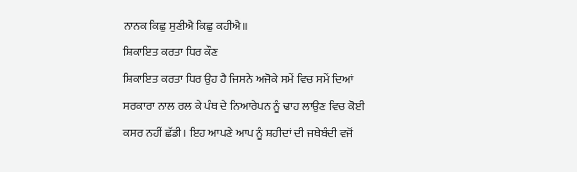ਨਾਨਕ ਕਿਛੁ ਸੁਣੀਐ ਕਿਛੁ ਕਹੀਐ॥
ਸ਼ਿਕਾਇਤ ਕਰਤਾ ਧਿਰ ਕੌਣ
ਸ਼ਿਕਾਇਤ ਕਰਤਾ ਧਿਰ ਉਹ ਹੈ ਜਿਸਨੇ ਅਜੋਕੇ ਸਮੇਂ ਵਿਚ ਸਮੇਂ ਦਿਆਂ ਸਰਕਾਰਾ ਨਾਲ ਰਲ ਕੇ ਪੰਥ ਦੇ ਨਿਆਰੇਪਨ ਨੂੰ ਢਾਹ ਲਾਉਣ ਵਿਚ ਕੋਈ ਕਸਰ ਨਹੀਂ ਛੱਡੀ। ਇਹ ਆਪਣੇ ਆਪ ਨੂੰ ਸ਼ਹੀਦਾਂ ਦੀ ਜਥੇਬੰਦੀ ਵਜੋਂ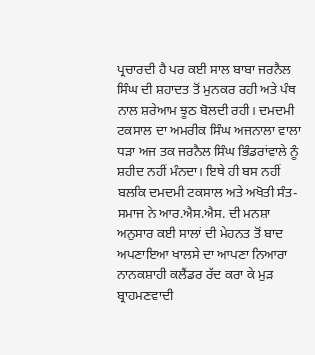ਪ੍ਰਚਾਰਦੀ ਹੈ ਪਰ ਕਈ ਸਾਲ ਬਾਬਾ ਜਰਨੈਲ ਸਿੰਘ ਦੀ ਸ਼ਹਾਦਤ ਤੋਂ ਮੁਨਕਰ ਰਹੀ ਅਤੇ ਪੰਥ ਨਾਲ ਸ਼ਰੇਆਮ ਝੂਠ ਬੋਲਦੀ ਰਹੀ। ਦਮਦਮੀ ਟਕਸਾਲ ਦਾ ਅਮਰੀਕ ਸਿੰਘ ਅਜਨਾਲਾ ਵਾਲਾ ਧੜਾ ਅਜ ਤਕ ਜਰਨੈਲ ਸਿੰਘ ਭਿੰਡਰਾਂਵਾਲੇ ਨੂੰ ਸ਼ਹੀਦ ਨਹੀਂ ਮੰਨਦਾ। ਇਥੇ ਹੀ ਬਸ ਨਹੀਂ ਬਲਕਿ ਦਮਦਮੀ ਟਕਸਾਲ ਅਤੇ ਅਖੋਤੀ ਸੰਤ-ਸਮਾਜ ਨੇ ਆਰ.ਐਸ.ਐਸ. ਦੀ ਮਨਸ਼ਾ ਅਨੁਸਾਰ ਕਈ ਸਾਲਾਂ ਦੀ ਮੇਹਨਤ ਤੋਂ ਬਾਦ ਅਪਣਾਇਆ ਖਾਲਸੇ ਦਾ ਆਪਣਾ ਨਿਆਰਾ ਨਾਨਕਸ਼ਾਹੀ ਕਲੈਂਡਰ ਰੱਦ ਕਰਾ ਕੇ ਮੁੜ ਬ੍ਰਾਹਮਣਵਾਦੀ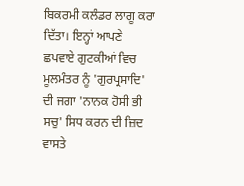ਬਿਕਰਮੀ ਕਲੰਡਰ ਲਾਗੂ ਕਰਾ ਦਿੱਤਾ। ਇਨ੍ਹਾਂ ਆਪਣੇ ਛਪਵਾਏ ਗੁਟਕੀਆਂ ਵਿਚ ਮੂਲਮੰਤਰ ਨੂੰ 'ਗੁਰਪ੍ਰਸਾਦਿ' ਦੀ ਜਗਾ 'ਨਾਨਕ ਹੋਸੀ ਭੀ ਸਚੁ' ਸਿਧ ਕਰਨ ਦੀ ਜ਼ਿਦ ਵਾਸਤੇ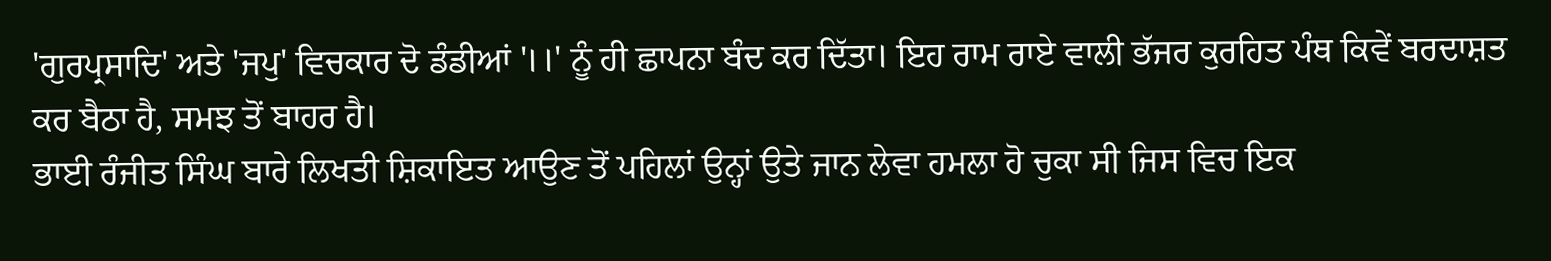'ਗੁਰਪ੍ਰਸਾਦਿ' ਅਤੇ 'ਜਪੁ' ਵਿਚਕਾਰ ਦੋ ਡੰਡੀਆਂ '।।' ਨੂੰ ਹੀ ਛਾਪਨਾ ਬੰਦ ਕਰ ਦਿੱਤਾ। ਇਹ ਰਾਮ ਰਾਏ ਵਾਲੀ ਭੱਜਰ ਕੁਰਹਿਤ ਪੰਥ ਕਿਵੇਂ ਬਰਦਾਸ਼ਤ ਕਰ ਬੈਠਾ ਹੈ, ਸਮਝ ਤੋਂ ਬਾਹਰ ਹੈ।
ਭਾਈ ਰੰਜੀਤ ਸਿੰਘ ਬਾਰੇ ਲਿਖਤੀ ਸ਼ਿਕਾਇਤ ਆਉਣ ਤੋਂ ਪਹਿਲਾਂ ਉਨ੍ਹਾਂ ਉਤੇ ਜਾਨ ਲੇਵਾ ਹਮਲਾ ਹੋ ਚੁਕਾ ਸੀ ਜਿਸ ਵਿਚ ਇਕ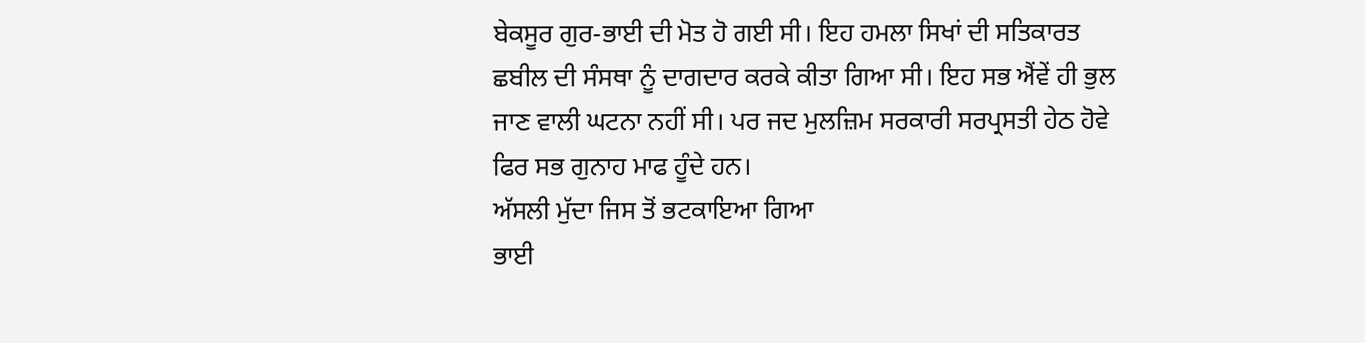ਬੇਕਸੂਰ ਗੁਰ-ਭਾਈ ਦੀ ਮੋਤ ਹੋ ਗਈ ਸੀ। ਇਹ ਹਮਲਾ ਸਿਖਾਂ ਦੀ ਸਤਿਕਾਰਤ ਛਬੀਲ ਦੀ ਸੰਸਥਾ ਨੂੰ ਦਾਗਦਾਰ ਕਰਕੇ ਕੀਤਾ ਗਿਆ ਸੀ। ਇਹ ਸਭ ਐਂਵੇਂ ਹੀ ਭੁਲ ਜਾਣ ਵਾਲੀ ਘਟਨਾ ਨਹੀਂ ਸੀ। ਪਰ ਜਦ ਮੁਲਜ਼ਿਮ ਸਰਕਾਰੀ ਸਰਪ੍ਰਸਤੀ ਹੇਠ ਹੋਵੇ ਫਿਰ ਸਭ ਗੁਨਾਹ ਮਾਫ ਹੂੰਦੇ ਹਨ।
ਅੱਸਲੀ ਮੁੱਦਾ ਜਿਸ ਤੋਂ ਭਟਕਾਇਆ ਗਿਆ
ਭਾਈ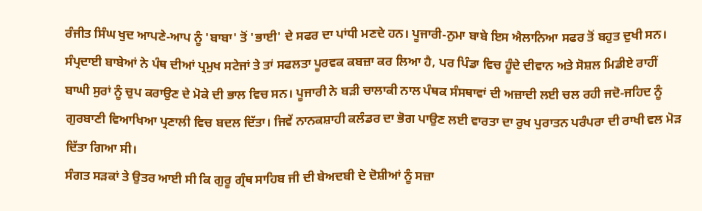ਰੰਜੀਤ ਸਿੰਘ ਖੁਦ ਆਪਣੇ-ਆਪ ਨੂੰ 'ਬਾਬਾ' ਤੋਂ 'ਭਾਈ' ਦੇ ਸਫਰ ਦਾ ਪਾਂਧੀ ਮਣਦੇ ਹਨ। ਪੂਜਾਰੀ-ਨੁਮਾ ਬਾਬੇ ਇਸ ਐਲਾਨਿਆ ਸਫਰ ਤੋਂ ਬਹੁਤ ਦੁਖੀ ਸਨ। ਸੰਪ੍ਰਦਾਈ ਬਾਬੇਆਂ ਨੇ ਪੰਥ ਦੀਆਂ ਪ੍ਰਮੁਖ ਸਟੇਜਾਂ ਤੇ ਤਾਂ ਸਫਲਤਾ ਪੂਰਵਕ ਕਬਜ਼ਾ ਕਰ ਲਿਆ ਹੈ, ਪਰ ਪਿੰਡਾ ਵਿਚ ਹੂੰਦੇ ਦੀਵਾਨ ਅਤੇ ਸੋਸ਼ਲ ਮਿਡੀਏ ਰਾਹੀਂ ਬਾਘੀ ਸੁਰਾਂ ਨੂੰ ਚੁਪ ਕਰਾਉਣ ਦੇ ਮੋਕੇ ਦੀ ਭਾਲ ਵਿਚ ਸਨ। ਪੂਜਾਰੀ ਨੇ ਬੜੀ ਚਾਲਾਕੀ ਨਾਲ ਪੰਥਕ ਸੰਸਥਾਵਾਂ ਦੀ ਅਜ਼ਾਦੀ ਲਈ ਚਲ ਰਹੀ ਜਦੋ-ਜਹਿਦ ਨੂੰ ਗੁਰਬਾਣੀ ਵਿਆਖਿਆ ਪ੍ਰਣਾਲੀ ਵਿਚ ਬਦਲ ਦਿੱਤਾ। ਜਿਵੇਂ ਨਾਨਕਸ਼ਾਹੀ ਕਲੰਡਰ ਦਾ ਭੋਗ ਪਾਉਣ ਲਈ ਵਾਰਤਾ ਦਾ ਰੁਖ ਪੁਰਾਤਨ ਪਰੰਪਰਾ ਦੀ ਰਾਖੀ ਵਲ ਮੋੜ ਦਿੱਤਾ ਗਿਆ ਸੀ।
ਸੰਗਤ ਸੜਕਾਂ ਤੇ ਉਤਰ ਆਈ ਸੀ ਕਿ ਗੁਰੂ ਗ੍ਰੰਥ ਸਾਹਿਬ ਜੀ ਦੀ ਬੇਅਦਬੀ ਦੇ ਦੋਸ਼ੀਆਂ ਨੂੰ ਸਜ਼ਾ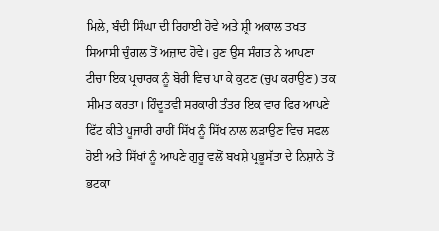ਮਿਲੇ, ਬੰਦੀ ਸਿੰਘਾ ਦੀ ਰਿਹਾਈ ਹੋਵੇ ਅਤੇ ਸ਼੍ਰੀ ਅਕਾਲ ਤਖਤ ਸਿਆਸੀ ਚੁੰਗਲ ਤੋਂ ਅਜ਼ਾਦ ਹੋਵੇ। ਹੁਣ ਉਸ ਸੰਗਤ ਨੇ ਆਪਣਾ ਟੀਚਾ ਇਕ ਪ੍ਰਚਾਰਕ ਨੂੰ ਬੋਰੀ ਵਿਚ ਪਾ ਕੇ ਕੁਟਣ (ਚੁਪ ਕਰਾਉਣ) ਤਕ ਸੀਮਤ ਕਰਤਾ। ਹਿੰਦੂਤਵੀ ਸਰਕਾਰੀ ਤੰਤਰ ਇਕ ਵਾਰ ਫਿਰ ਆਪਣੇ ਫਿੱਟ ਕੀਤੇ ਪੂਜਾਰੀ ਰਾਹੀਂ ਸਿੱਖ ਨੂੰ ਸਿੱਖ ਨਾਲ ਲੜਾਉਣ ਵਿਚ ਸਫਲ ਹੋਈ ਅਤੇ ਸਿੱਖਾਂ ਨੂੰ ਆਪਣੇ ਗੁਰੂ ਵਲੋਂ ਬਖਸ਼ੇ ਪ੍ਰਭੂਸੱਤਾ ਦੇ ਨਿਸ਼ਾਨੇ ਤੋਂ ਭਟਕਾ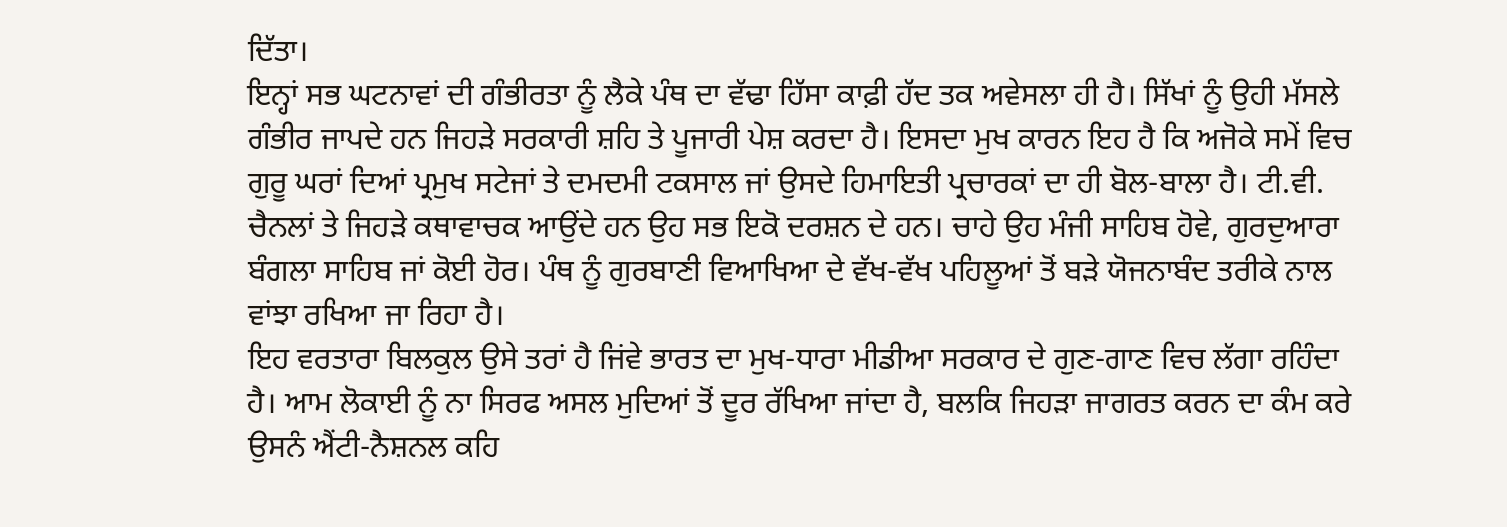ਦਿੱਤਾ।
ਇਨ੍ਹਾਂ ਸਭ ਘਟਨਾਵਾਂ ਦੀ ਗੰਭੀਰਤਾ ਨੂੰ ਲੈਕੇ ਪੰਥ ਦਾ ਵੱਢਾ ਹਿੱਸਾ ਕਾਫ਼ੀ ਹੱਦ ਤਕ ਅਵੇਸਲਾ ਹੀ ਹੈ। ਸਿੱਖਾਂ ਨੂੰ ਉਹੀ ਮੱਸਲੇ ਗੰਭੀਰ ਜਾਪਦੇ ਹਨ ਜਿਹੜੇ ਸਰਕਾਰੀ ਸ਼ਹਿ ਤੇ ਪੂਜਾਰੀ ਪੇਸ਼ ਕਰਦਾ ਹੈ। ਇਸਦਾ ਮੁਖ ਕਾਰਨ ਇਹ ਹੈ ਕਿ ਅਜੋਕੇ ਸਮੇਂ ਵਿਚ ਗੁਰੂ ਘਰਾਂ ਦਿਆਂ ਪ੍ਰਮੁਖ ਸਟੇਜਾਂ ਤੇ ਦਮਦਮੀ ਟਕਸਾਲ ਜਾਂ ਉਸਦੇ ਹਿਮਾਇਤੀ ਪ੍ਰਚਾਰਕਾਂ ਦਾ ਹੀ ਬੋਲ-ਬਾਲਾ ਹੈ। ਟੀ.ਵੀ. ਚੈਨਲਾਂ ਤੇ ਜਿਹੜੇ ਕਥਾਵਾਚਕ ਆਉਂਦੇ ਹਨ ਉਹ ਸਭ ਇਕੋ ਦਰਸ਼ਨ ਦੇ ਹਨ। ਚਾਹੇ ਉਹ ਮੰਜੀ ਸਾਹਿਬ ਹੋਵੇ, ਗੁਰਦੁਆਰਾ ਬੰਗਲਾ ਸਾਹਿਬ ਜਾਂ ਕੋਈ ਹੋਰ। ਪੰਥ ਨੂੰ ਗੁਰਬਾਣੀ ਵਿਆਖਿਆ ਦੇ ਵੱਖ-ਵੱਖ ਪਹਿਲੂਆਂ ਤੋਂ ਬੜੇ ਯੋਜਨਾਬੰਦ ਤਰੀਕੇ ਨਾਲ ਵਾਂਝਾ ਰਖਿਆ ਜਾ ਰਿਹਾ ਹੈ।
ਇਹ ਵਰਤਾਰਾ ਬਿਲਕੁਲ ਉਸੇ ਤਰਾਂ ਹੈ ਜਿਂਵੇ ਭਾਰਤ ਦਾ ਮੁਖ-ਧਾਰਾ ਮੀਡੀਆ ਸਰਕਾਰ ਦੇ ਗੁਣ-ਗਾਣ ਵਿਚ ਲੱਗਾ ਰਹਿੰਦਾ ਹੈ। ਆਮ ਲੋਕਾਈ ਨੂੰ ਨਾ ਸਿਰਫ ਅਸਲ ਮੁਦਿਆਂ ਤੋਂ ਦੂਰ ਰੱਖਿਆ ਜਾਂਦਾ ਹੈ, ਬਲਕਿ ਜਿਹੜਾ ਜਾਗਰਤ ਕਰਨ ਦਾ ਕੰਮ ਕਰੇ ਉਸਨੰ ਐਂਟੀ-ਨੈਸ਼ਨਲ ਕਹਿ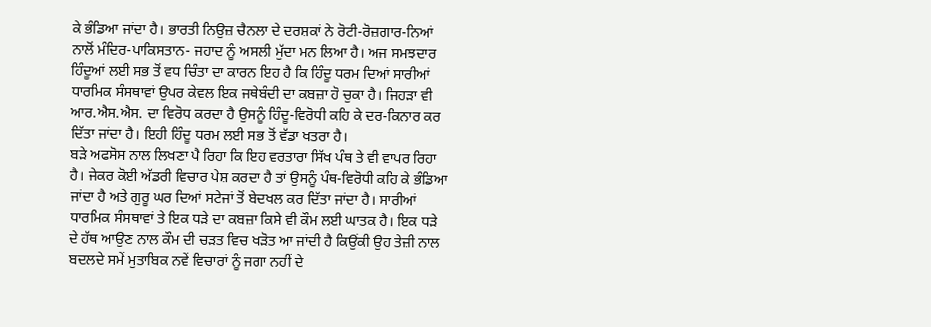ਕੇ ਭੰਡਿਆ ਜਾਂਦਾ ਹੈ। ਭਾਰਤੀ ਨਿਉਜ਼ ਚੈਨਲਾ ਦੇ ਦਰਸ਼ਕਾਂ ਨੇ ਰੋਟੀ-ਰੋਜ਼ਗਾਰ-ਨਿਆਂ ਨਾਲੋਂ ਮੰਦਿਰ-ਪਾਕਿਸਤਾਨ- ਜਹਾਦ ਨੂੰ ਅਸਲੀ ਮੁੱਦਾ ਮਨ ਲਿਆ ਹੈ। ਅਜ ਸਮਝਦਾਰ ਹਿੰਦੂਆਂ ਲਈ ਸਭ ਤੋਂ ਵਧ ਚਿੰਤਾ ਦਾ ਕਾਰਨ ਇਹ ਹੈ ਕਿ ਹਿੰਦੂ ਧਰਮ ਦਿਆਂ ਸਾਰੀਆਂ ਧਾਰਮਿਕ ਸੰਸਥਾਵਾਂ ਉਪਰ ਕੇਵਲ ਇਕ ਜਥੇਬੰਦੀ ਦਾ ਕਬਜ਼ਾ ਹੋ ਚੁਕਾ ਹੈ। ਜਿਹੜਾ ਵੀ ਆਰ.ਐਸ.ਐਸ. ਦਾ ਵਿਰੋਧ ਕਰਦਾ ਹੈ ਉਸਨੂੰ ਹਿੰਦੂ-ਵਿਰੋਧੀ ਕਹਿ ਕੇ ਦਰ-ਕਿਨਾਰ ਕਰ ਦਿੱਤਾ ਜਾਂਦਾ ਹੈ। ਇਹੀ ਹਿੰਦੂ ਧਰਮ ਲਈ ਸਭ ਤੋਂ ਵੱਡਾ ਖਤਰਾ ਹੈ।
ਬੜੇ ਅਫਸੋਸ ਨਾਲ ਲਿਖਣਾ ਪੈ ਰਿਹਾ ਕਿ ਇਹ ਵਰਤਾਰਾ ਸਿੱਖ ਪੰਥ ਤੇ ਵੀ ਵਾਪਰ ਰਿਹਾ ਹੈ। ਜੇਕਰ ਕੋਈ ਅੱਡਰੀ ਵਿਚਾਰ ਪੇਸ਼ ਕਰਦਾ ਹੈ ਤਾਂ ਉਸਨੂੰ ਪੰਥ-ਵਿਰੋਧੀ ਕਹਿ ਕੇ ਭੰਡਿਆ ਜਾਂਦਾ ਹੈ ਅਤੇ ਗੁਰੂ ਘਰ ਦਿਆਂ ਸਟੇਜਾਂ ਤੋਂ ਬੇਦਖਲ ਕਰ ਦਿੱਤਾ ਜਾਂਦਾ ਹੈ। ਸਾਰੀਆਂ ਧਾਰਮਿਕ ਸੰਸਥਾਵਾਂ ਤੇ ਇਕ ਧੜੇ ਦਾ ਕਬਜ਼ਾ ਕਿਸੇ ਵੀ ਕੌਮ ਲਈ ਘਾਤਕ ਹੈ। ਇਕ ਧੜੇ ਦੇ ਹੱਥ ਆਉਣ ਨਾਲ ਕੌਮ ਦੀ ਚੜਤ ਵਿਚ ਖੜੋਤ ਆ ਜਾਂਦੀ ਹੈ ਕਿਉਂਕੀ ਉਹ ਤੇਜ਼ੀ ਨਾਲ ਬਦਲਦੇ ਸਮੇਂ ਮੁਤਾਬਿਕ ਨਵੇਂ ਵਿਚਾਰਾਂ ਨੂੰ ਜਗਾ ਨਹੀਂ ਦੇ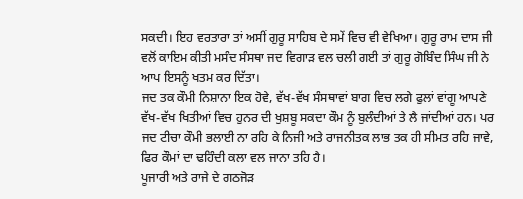ਸਕਦੀ। ਇਹ ਵਰਤਾਰਾ ਤਾਂ ਅਸੀਂ ਗੁਰੂ ਸਾਹਿਬ ਦੇ ਸਮੇਂ ਵਿਚ ਵੀ ਵੇਖਿਆ। ਗੁਰੂ ਰਾਮ ਦਾਸ ਜੀ ਵਲੋਂ ਕਾਇਮ ਕੀਤੀ ਮਸੰਦ ਸੰਸਥਾ ਜਦ ਵਿਗਾੜ ਵਲ ਚਲੀ ਗਈ ਤਾਂ ਗੁਰੂ ਗੋਬਿੰਦ ਸਿੰਘ ਜੀ ਨੇ ਆਪ ਇਸਨੂੰ ਖਤਮ ਕਰ ਦਿੱਤਾ।
ਜਦ ਤਕ ਕੌਮੀ ਨਿਸ਼ਾਨਾ ਇਕ ਹੋਵੇ, ਵੱਖ-ਵੱਖ ਸੰਸਥਾਵਾਂ ਬਾਗ ਵਿਚ ਲਗੇ ਫੁਲਾਂ ਵਾਂਗੂ ਆਪਣੇ ਵੱਖ-ਵੱਖ ਖਿਤੀਆਂ ਵਿਚ ਹੁਨਰ ਦੀ ਖੁਸ਼ਬੂ ਸਕਦਾ ਕੌਮ ਨੂੰ ਬੁਲੰਦੀਆਂ ਤੇ ਲੈ ਜਾਂਦੀਆਂ ਹਨ। ਪਰ ਜਦ ਟੀਚਾ ਕੌਮੀ ਭਲਾਈ ਨਾ ਰਹਿ ਕੇ ਨਿਜੀ ਅਤੇ ਰਾਜਨੀਤਕ ਲਾਭ ਤਕ ਹੀ ਸੀਮਤ ਰਹਿ ਜਾਵੇ, ਫਿਰ ਕੌਮਾਂ ਦਾ ਢਹਿੰਦੀ ਕਲਾ ਵਲ ਜਾਨਾ ਤਹਿ ਹੈ।
ਪੂਜਾਰੀ ਅਤੇ ਰਾਜੇ ਦੇ ਗਠਜੋੜ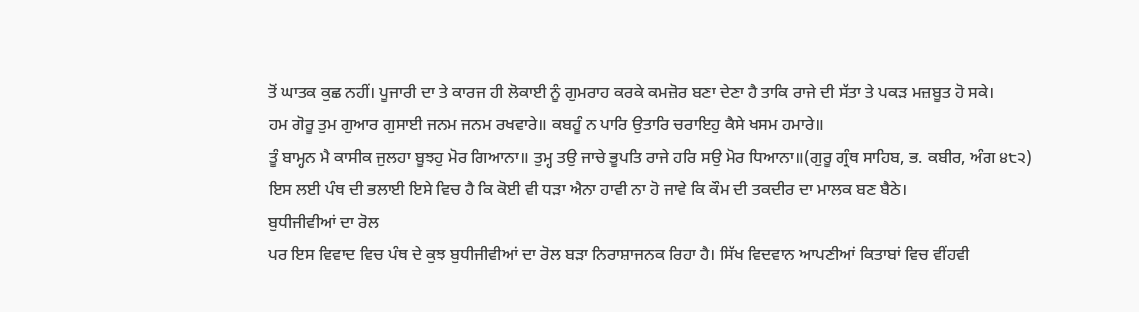ਤੋਂ ਘਾਤਕ ਕੁਛ ਨਹੀਂ। ਪੂਜਾਰੀ ਦਾ ਤੇ ਕਾਰਜ ਹੀ ਲੋਕਾਈ ਨੂੰ ਗੁਮਰਾਹ ਕਰਕੇ ਕਮਜ਼ੋਰ ਬਣਾ ਦੇਣਾ ਹੈ ਤਾਕਿ ਰਾਜੇ ਦੀ ਸੱਤਾ ਤੇ ਪਕੜ ਮਜ਼ਬੂਤ ਹੋ ਸਕੇ।
ਹਮ ਗੋਰੂ ਤੁਮ ਗੁਆਰ ਗੁਸਾਈ ਜਨਮ ਜਨਮ ਰਖਵਾਰੇ॥ ਕਬਹੂੰ ਨ ਪਾਰਿ ਉਤਾਰਿ ਚਰਾਇਹੁ ਕੈਸੇ ਖਸਮ ਹਮਾਰੇ॥
ਤੂੰ ਬਾਮ੍ਹਨ ਮੈ ਕਾਸੀਕ ਜੁਲਹਾ ਬੂਝਹੁ ਮੋਰ ਗਿਆਨਾ॥ ਤੁਮ੍ਹ ਤਉ ਜਾਚੇ ਭੂਪਤਿ ਰਾਜੇ ਹਰਿ ਸਉ ਮੋਰ ਧਿਆਨਾ॥(ਗੁਰੂ ਗ੍ਰੰਥ ਸਾਹਿਬ, ਭ. ਕਬੀਰ, ਅੰਗ ੪੮੨)
ਇਸ ਲਈ ਪੰਥ ਦੀ ਭਲਾਈ ਇਸੇ ਵਿਚ ਹੈ ਕਿ ਕੋਈ ਵੀ ਧੜਾ ਐਨਾ ਹਾਵੀ ਨਾ ਹੋ ਜਾਵੇ ਕਿ ਕੌਮ ਦੀ ਤਕਦੀਰ ਦਾ ਮਾਲਕ ਬਣ ਬੈਠੇ।
ਬੁਧੀਜੀਵੀਆਂ ਦਾ ਰੋਲ
ਪਰ ਇਸ ਵਿਵਾਦ ਵਿਚ ਪੰਥ ਦੇ ਕੁਝ ਬੁਧੀਜੀਵੀਆਂ ਦਾ ਰੋਲ ਬੜਾ ਨਿਰਾਸ਼ਾਜਨਕ ਰਿਹਾ ਹੈ। ਸਿੱਖ ਵਿਦਵਾਨ ਆਪਣੀਆਂ ਕਿਤਾਬਾਂ ਵਿਚ ਵੀਂਹਵੀ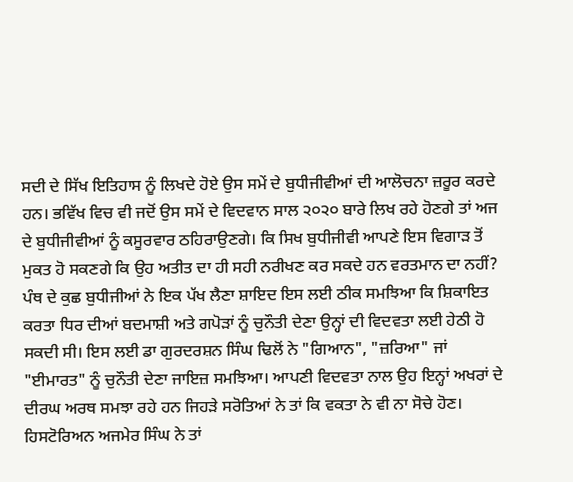ਸਦੀ ਦੇ ਸਿੱਖ ਇਤਿਹਾਸ ਨੂੰ ਲਿਖਦੇ ਹੋਏ ਉਸ ਸਮੇਂ ਦੇ ਬੁਧੀਜੀਵੀਆਂ ਦੀ ਆਲੋਚਨਾ ਜ਼ਰੂਰ ਕਰਦੇ ਹਨ। ਭਵਿੱਖ ਵਿਚ ਵੀ ਜਦੋਂ ਉਸ ਸਮੇਂ ਦੇ ਵਿਦਵਾਨ ਸਾਲ ੨੦੨੦ ਬਾਰੇ ਲਿਖ ਰਹੇ ਹੋਣਗੇ ਤਾਂ ਅਜ ਦੇ ਬੁਧੀਜੀਵੀਆਂ ਨੂੰ ਕਸੂਰਵਾਰ ਠਹਿਰਾਉਣਗੇ। ਕਿ ਸਿਖ ਬੁਧੀਜੀਵੀ ਆਪਣੇ ਇਸ ਵਿਗਾੜ ਤੋਂ ਮੁਕਤ ਹੋ ਸਕਣਗੇ ਕਿ ਉਹ ਅਤੀਤ ਦਾ ਹੀ ਸਹੀ ਨਰੀਖਣ ਕਰ ਸਕਦੇ ਹਨ ਵਰਤਮਾਨ ਦਾ ਨਹੀਂ?
ਪੰਥ ਦੇ ਕੁਛ ਬੁਧੀਜੀਆਂ ਨੇ ਇਕ ਪੱਖ ਲੈਣਾ ਸ਼ਾਇਦ ਇਸ ਲਈ ਠੀਕ ਸਮਝਿਆ ਕਿ ਸ਼ਿਕਾਇਤ ਕਰਤਾ ਧਿਰ ਦੀਆਂ ਬਦਮਾਸ਼ੀ ਅਤੇ ਗਪੋੜਾਂ ਨੂੰ ਚੁਨੌਤੀ ਦੇਣਾ ਉਨ੍ਹਾਂ ਦੀ ਵਿਦਵਤਾ ਲਈ ਹੇਠੀ ਹੋ ਸਕਦੀ ਸੀ। ਇਸ ਲਈ ਡਾ ਗੁਰਦਰਸ਼ਨ ਸਿੰਘ ਢਿਲੋਂ ਨੇ "ਗਿਆਨ", "ਜ਼ਰਿਆ" ਜਾਂ "ਈਮਾਰਤ" ਨੂੰ ਚੁਨੌਤੀ ਦੇਣਾ ਜਾਇਜ਼ ਸਮਝਿਆ। ਆਪਣੀ ਵਿਦਵਤਾ ਨਾਲ ਉਹ ਇਨ੍ਹਾਂ ਅਖਰਾਂ ਦੇ ਦੀਰਘ ਅਰਥ ਸਮਝਾ ਰਹੇ ਹਨ ਜਿਹੜੇ ਸਰੋਤਿਆਂ ਨੇ ਤਾਂ ਕਿ ਵਕਤਾ ਨੇ ਵੀ ਨਾ ਸੋਚੇ ਹੋਣ। ਹਿਸਟੋਰਿਅਨ ਅਜਮੇਰ ਸਿੰਘ ਨੇ ਤਾਂ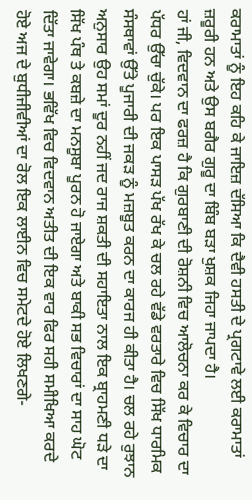ਕਰਾਮਾਤਾਂ ਨੂੰ ਇਹ ਕਹਿ ਕੇ ਜਾਇਜ਼ ਦੱਸਿਆ ਕਿ ਦੈਵੀ ਹਸਤੀ ਦੇ ਪ੍ਰਗਟਾਵੇ ਲਈ ਕਰਾਮਾਤਾਂ ਜ਼ਰੂਰੀ ਹਨ ਅਤੇ ਉਸ ਬਗੈਰ ਗੁਰੂ ਦਾ ਬਿੰਬ ਬੜਾ ਖੁਸ਼ਕ ਜਿਹਾ ਜਾਪਦਾ ਹੈ।
ਹਾਂ ਜੀ, ਵਿਦਵਾਨ ਦਾ ਫਰਜ਼ ਹੈ ਕਿ ਗੁਰਬਾਣੀ ਦੀ ਰੋਸ਼ਨੀ ਵਿਚ ਆਲੋਚਨਾ ਕਰ ਕੇ ਵਿਚਾਰ ਦਾ ਪੱਧਰ ਉੱਚਾ ਚੁੱਕੇ। ਪਰ ਇਕ ਪਾਸੜ ਪੱਖ ਰੱਖ ਕੇ ਚਲ ਰਹੇ ਵੱਡੇ ਵਰਤਾਰੇ ਵਿਚ ਸਿੱਖ ਧਾਰਮਿਕ ਸੰਸਥਾਵਾਂ ਉੱਤੇ ਪੂਜਾਰੀ ਦੀ ਜਕੜ ਨੂੰ ਮਜ਼ਬੂਤ ਕਰਨ ਦਾ ਕਾਰਜ ਹੀ ਕੀਤਾ ਹੈ। ਚਲ ਰਹੇ ਰੁਝਾਨ ਅਨੁਸਾਰ ਉਹ ਸਮਾਂ ਦੂਰ ਨਹੀਂ ਜਦ ਰਾਜ ਸ਼ਕਤੀ ਦੀ ਸਹਾਇਤਾ ਨਾਲ ਇਕ ਬ੍ਰਾਹਮਣੀ ਧੜੇ ਦਾ ਸਿੱਖ ਪੰਥ ਤੇ ਕਬਜ਼ੇ ਦਾ ਮਨਸੂਬਾ ਪੂਰਨ ਹੋ ਜਾਏਗਾ ਅਤੇ ਬਾਕੀ ਸਭ ਵਿਚਾਰਾਂ ਦਾ ਸਾਹ ਘੋਟ ਦਿੱਤਾ ਜਾਵੇਗਾ। ਭਵਿੱਖ ਵਿਚ ਵਿਦਵਾਨ ਅਤੀਤ ਦੀ ਇਕ ਵਾਰ ਫਿਰ ਸਹੀ ਸਮੀਖਿਆ ਕਰਦੇ ਹੋਏ ਅਜ ਦੇ ਬੁਧੀਜੀਵੀਆਂ ਦਾ ਰੋਲ ਇਕ ਲਾਈਨ ਵਿਚ ਸਮੇਟਦੇ ਹੋਏ ਲਿਖਣਗੇ-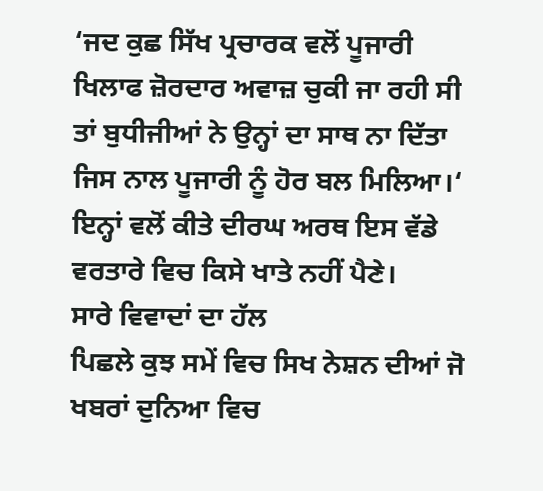‘ਜਦ ਕੁਛ ਸਿੱਖ ਪ੍ਰਚਾਰਕ ਵਲੋਂ ਪੂਜਾਰੀ ਖਿਲਾਫ ਜ਼ੋਰਦਾਰ ਅਵਾਜ਼ ਚੁਕੀ ਜਾ ਰਹੀ ਸੀ ਤਾਂ ਬੁਧੀਜੀਆਂ ਨੇ ਉਨ੍ਹਾਂ ਦਾ ਸਾਥ ਨਾ ਦਿੱਤਾ ਜਿਸ ਨਾਲ ਪੂਜਾਰੀ ਨੂੰ ਹੋਰ ਬਲ ਮਿਲਿਆ।‘ ਇਨ੍ਹਾਂ ਵਲੋਂ ਕੀਤੇ ਦੀਰਘ ਅਰਥ ਇਸ ਵੱਡੇ ਵਰਤਾਰੇ ਵਿਚ ਕਿਸੇ ਖਾਤੇ ਨਹੀਂ ਪੈਣੇ।
ਸਾਰੇ ਵਿਵਾਦਾਂ ਦਾ ਹੱਲ
ਪਿਛਲੇ ਕੁਝ ਸਮੇਂ ਵਿਚ ਸਿਖ ਨੇਸ਼ਨ ਦੀਆਂ ਜੋ ਖਬਰਾਂ ਦੁਨਿਆ ਵਿਚ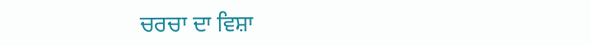ਚਰਚਾ ਦਾ ਵਿਸ਼ਾ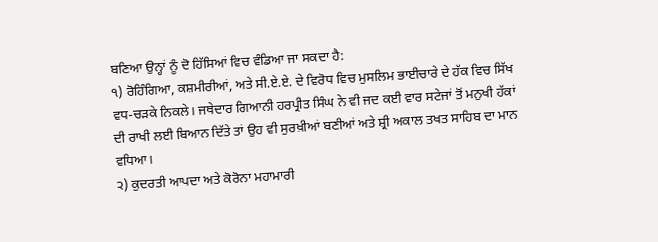ਬਣਿਆ ਉਨ੍ਹਾਂ ਨੂੰ ਦੋ ਹਿੱਸਿਆਂ ਵਿਚ ਵੰਡਿਆ ਜਾ ਸਕਦਾ ਹੈ:
੧) ਰੋਹਿੰਗਿਆ, ਕਸ਼ਮੀਰੀਆਂ, ਅਤੇ ਸੀ.ਏ.ਏ. ਦੇ ਵਿਰੋਧ ਵਿਚ ਮੁਸਲਿਮ ਭਾਈਚਾਰੇ ਦੇ ਹੱਕ ਵਿਚ ਸਿੱਖ ਵਧ-ਚੜਕੇ ਨਿਕਲੇ। ਜਥੇਦਾਰ ਗਿਆਨੀ ਹਰਪ੍ਰੀਤ ਸਿੰਘ ਨੇ ਵੀ ਜਦ ਕਈ ਵਾਰ ਸਟੇਜਾਂ ਤੋਂ ਮਨੁਖੀ ਹੱਕਾਂ ਦੀ ਰਾਖੀ ਲਈ ਬਿਆਨ ਦਿੱਤੇ ਤਾਂ ਉਹ ਵੀ ਸੁਰਖ਼ੀਆਂ ਬਣੀਆਂ ਅਤੇ ਸ਼੍ਰੀ ਅਕਾਲ ਤਖਤ ਸਾਹਿਬ ਦਾ ਮਾਨ ਵਧਿਆ।
੨) ਕੁਦਰਤੀ ਆਪਦਾ ਅਤੇ ਕੋਰੋਨਾ ਮਹਾਮਾਰੀ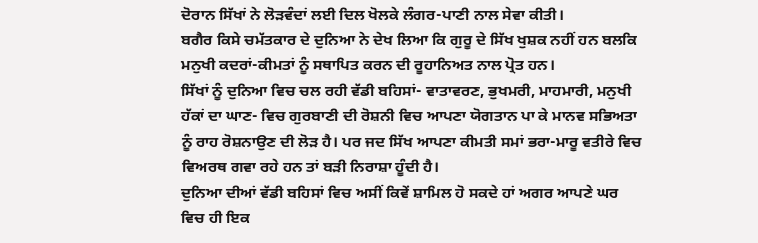ਦੋਰਾਨ ਸਿੱਖਾਂ ਨੇ ਲੋੜਵੰਦਾਂ ਲਈ ਦਿਲ ਖੋਲਕੇ ਲੰਗਰ-ਪਾਣੀ ਨਾਲ ਸੇਵਾ ਕੀਤੀ।
ਬਗੈਰ ਕਿਸੇ ਚਮੱਤਕਾਰ ਦੇ ਦੁਨਿਆ ਨੇ ਦੇਖ ਲਿਆ ਕਿ ਗੁਰੂ ਦੇ ਸਿੱਖ ਖੁਸ਼ਕ ਨਹੀਂ ਹਨ ਬਲਕਿ ਮਨੁਖੀ ਕਦਰਾਂ-ਕੀਮਤਾਂ ਨੂੰ ਸਥਾਪਿਤ ਕਰਨ ਦੀ ਰੂਹਾਨਿਅਤ ਨਾਲ ਪ੍ਰੋਤ ਹਨ।
ਸਿੱਖਾਂ ਨੂੰ ਦੁਨਿਆ ਵਿਚ ਚਲ ਰਹੀ ਵੱਡੀ ਬਹਿਸਾਂ- ਵਾਤਾਵਰਣ, ਭੁਖਮਰੀ, ਮਾਹਮਾਰੀ, ਮਨੁਖੀ ਹੱਕਾਂ ਦਾ ਘਾਣ- ਵਿਚ ਗੁਰਬਾਣੀ ਦੀ ਰੋਸ਼ਨੀ ਵਿਚ ਆਪਣਾ ਯੋਗਤਾਨ ਪਾ ਕੇ ਮਾਨਵ ਸਭਿਅਤਾ ਨੂੰ ਰਾਹ ਰੋਸ਼ਨਾਉਣ ਦੀ ਲੋੜ ਹੈ। ਪਰ ਜਦ ਸਿੱਖ ਆਪਣਾ ਕੀਮਤੀ ਸਮਾਂ ਭਰਾ-ਮਾਰੂ ਵਤੀਰੇ ਵਿਚ ਵਿਅਰਥ ਗਵਾ ਰਹੇ ਹਨ ਤਾਂ ਬੜੀ ਨਿਰਾਸ਼ਾ ਹੂੰਦੀ ਹੈ।
ਦੁਨਿਆ ਦੀਆਂ ਵੱਡੀ ਬਹਿਸਾਂ ਵਿਚ ਅਸੀਂ ਕਿਵੇਂ ਸ਼ਾਮਿਲ ਹੋ ਸਕਦੇ ਹਾਂ ਅਗਰ ਆਪਣੇ ਘਰ ਵਿਚ ਹੀ ਇਕ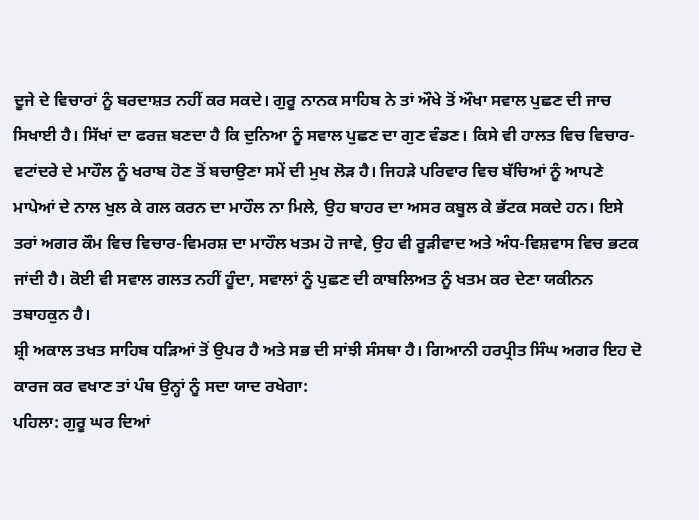ਦੂਜੇ ਦੇ ਵਿਚਾਰਾਂ ਨੂੰ ਬਰਦਾਸ਼ਤ ਨਹੀਂ ਕਰ ਸਕਦੇ। ਗੁਰੂ ਨਾਨਕ ਸਾਹਿਬ ਨੇ ਤਾਂ ਔਖੇ ਤੋਂ ਔਖਾ ਸਵਾਲ ਪੁਛਣ ਦੀ ਜਾਚ ਸਿਖਾਈ ਹੈ। ਸਿੱਖਾਂ ਦਾ ਫਰਜ਼ ਬਣਦਾ ਹੈ ਕਿ ਦੁਨਿਆ ਨੂੰ ਸਵਾਲ ਪੁਛਣ ਦਾ ਗੁਣ ਵੰਡਣ। ਕਿਸੇ ਵੀ ਹਾਲਤ ਵਿਚ ਵਿਚਾਰ-ਵਟਾਂਦਰੇ ਦੇ ਮਾਹੌਲ ਨੂੰ ਖਰਾਬ ਹੋਣ ਤੋਂ ਬਚਾਉਣਾ ਸਮੇਂ ਦੀ ਮੁਖ ਲੋੜ ਹੈ। ਜਿਹੜੇ ਪਰਿਵਾਰ ਵਿਚ ਬੱਚਿਆਂ ਨੂੰ ਆਪਣੇ ਮਾਪੇਆਂ ਦੇ ਨਾਲ ਖੁਲ ਕੇ ਗਲ ਕਰਨ ਦਾ ਮਾਹੌਲ ਨਾ ਮਿਲੇ, ਉਹ ਬਾਹਰ ਦਾ ਅਸਰ ਕਬੂਲ ਕੇ ਭੱਟਕ ਸਕਦੇ ਹਨ। ਇਸੇ ਤਰਾਂ ਅਗਰ ਕੌਮ ਵਿਚ ਵਿਚਾਰ-ਵਿਮਰਸ਼ ਦਾ ਮਾਹੌਲ ਖਤਮ ਹੋ ਜਾਵੇ, ਉਹ ਵੀ ਰੂੜੀਵਾਦ ਅਤੇ ਅੰਧ-ਵਿਸ਼ਵਾਸ ਵਿਚ ਭਟਕ ਜਾਂਦੀ ਹੈ। ਕੋਈ ਵੀ ਸਵਾਲ ਗਲਤ ਨਹੀਂ ਹੂੰਦਾ, ਸਵਾਲਾਂ ਨੂੰ ਪੁਛਣ ਦੀ ਕਾਬਲਿਅਤ ਨੂੰ ਖਤਮ ਕਰ ਦੇਣਾ ਯਕੀਨਨ ਤਬਾਹਕੁਨ ਹੈ।
ਸ਼੍ਰੀ ਅਕਾਲ ਤਖਤ ਸਾਹਿਬ ਧੜਿਆਂ ਤੋਂ ਉਪਰ ਹੈ ਅਤੇ ਸਭ ਦੀ ਸਾਂਝੀ ਸੰਸਥਾ ਹੈ। ਗਿਆਨੀ ਹਰਪ੍ਰੀਤ ਸਿੰਘ ਅਗਰ ਇਹ ਦੋ ਕਾਰਜ ਕਰ ਵਖਾਣ ਤਾਂ ਪੰਥ ਉਨ੍ਹਾਂ ਨੂੰ ਸਦਾ ਯਾਦ ਰਖੇਗਾ:
ਪਹਿਲਾ: ਗੁਰੂ ਘਰ ਦਿਆਂ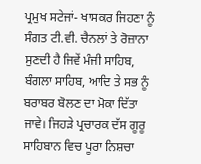ਪ੍ਰਮੁਖ ਸਟੇਜਾਂ- ਖਾਸਕਰ ਜਿਹਣਾ ਨੂੰ ਸੰਗਤ ਟੀ.ਵੀ. ਚੈਨਲਾਂ ਤੇ ਰੋਜ਼ਾਨਾ ਸੁਣਦੀ ਹੈ ਜਿਵੇਂ ਮੰਜੀ ਸਾਹਿਬ, ਬੰਗਲਾ ਸਾਹਿਬ, ਆਦਿ ਤੇ ਸਭ ਨੂੰ ਬਰਾਬਰ ਬੋਲਣ ਦਾ ਮੋਕਾ ਦਿੱਤਾ ਜਾਵੇ। ਜਿਹੜੇ ਪ੍ਰਚਾਰਕ ਦੱਸ ਗੂਰੂ ਸਾਹਿਬਾਨ ਵਿਚ ਪੂਰਾ ਨਿਸ਼ਚਾ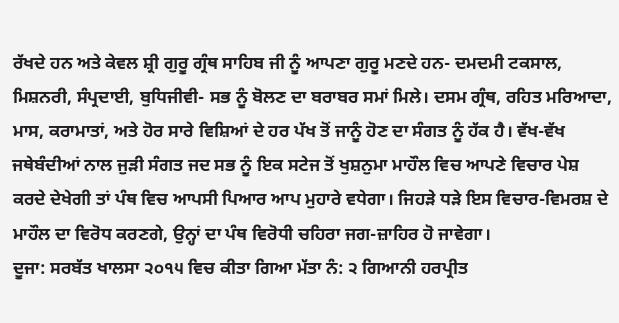ਰੱਖਦੇ ਹਨ ਅਤੇ ਕੇਵਲ ਸ਼੍ਰੀ ਗੁਰੂ ਗ੍ਰੰਥ ਸਾਹਿਬ ਜੀ ਨੂੰ ਆਪਣਾ ਗੁਰੂ ਮਣਦੇ ਹਨ- ਦਮਦਮੀ ਟਕਸਾਲ, ਮਿਸ਼ਨਰੀ, ਸੰਪ੍ਰਦਾਈ, ਬੁਧਿਜੀਵੀ- ਸਭ ਨੂੰ ਬੋਲਣ ਦਾ ਬਰਾਬਰ ਸਮਾਂ ਮਿਲੇ। ਦਸਮ ਗ੍ਰੰਥ, ਰਹਿਤ ਮਰਿਆਦਾ, ਮਾਸ, ਕਰਾਮਾਤਾਂ, ਅਤੇ ਹੋਰ ਸਾਰੇ ਵਿਸ਼ਿਆਂ ਦੇ ਹਰ ਪੱਖ ਤੋਂ ਜਾਨੂੰ ਹੋਣ ਦਾ ਸੰਗਤ ਨੂੰ ਹੱਕ ਹੈ। ਵੱਖ-ਵੱਖ ਜਥੇਬੰਦੀਆਂ ਨਾਲ ਜੁੜੀ ਸੰਗਤ ਜਦ ਸਭ ਨੂੰ ਇਕ ਸਟੇਜ ਤੋਂ ਖੁਸ਼ਨੁਮਾ ਮਾਹੌਲ ਵਿਚ ਆਪਣੇ ਵਿਚਾਰ ਪੇਸ਼ ਕਰਦੇ ਦੇਖੇਗੀ ਤਾਂ ਪੰਥ ਵਿਚ ਆਪਸੀ ਪਿਆਰ ਆਪ ਮੁਹਾਰੇ ਵਧੇਗਾ। ਜਿਹੜੇ ਧੜੇ ਇਸ ਵਿਚਾਰ-ਵਿਮਰਸ਼ ਦੇ ਮਾਹੌਲ ਦਾ ਵਿਰੋਧ ਕਰਣਗੇ, ਉਨ੍ਹਾਂ ਦਾ ਪੰਥ ਵਿਰੋਧੀ ਚਹਿਰਾ ਜਗ-ਜ਼ਾਹਿਰ ਹੋ ਜਾਵੇਗਾ।
ਦੂਜਾ: ਸਰਬੱਤ ਖਾਲਸਾ ੨੦੧੫ ਵਿਚ ਕੀਤਾ ਗਿਆ ਮੱਤਾ ਨੰ: ੨ ਗਿਆਨੀ ਹਰਪ੍ਰੀਤ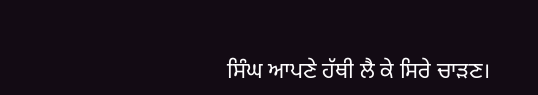ਸਿੰਘ ਆਪਣੇ ਹੱਥੀ ਲੈ ਕੇ ਸਿਰੇ ਚਾੜਣ।